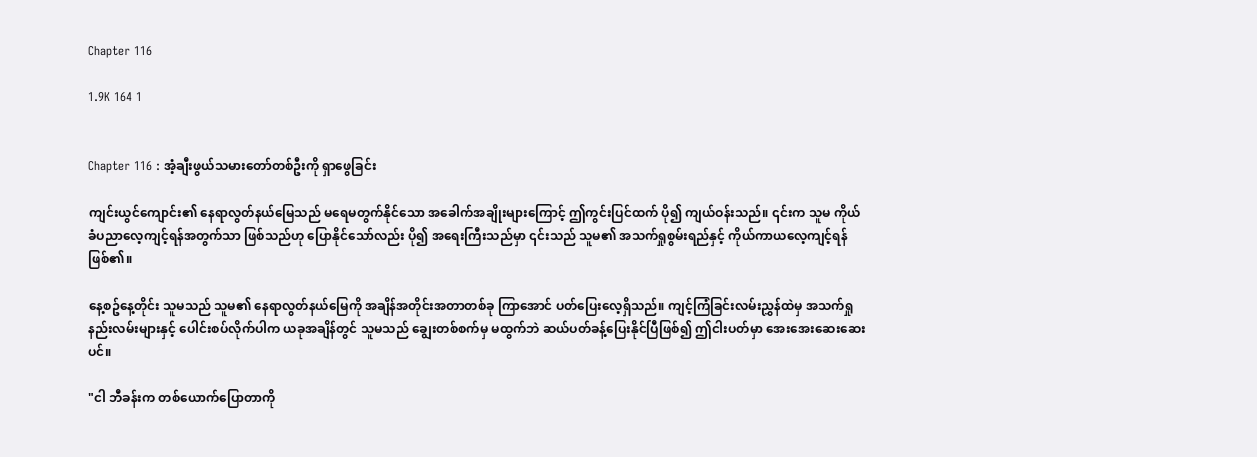Chapter 116

1.9K 164 1


Chapter 116 : အံ့ချီးဖွယ်သမားတော်တစ်ဦးကို ရှာဖွေခြင်း

ကျင်းယွင်ကျောင်း၏ နေရာလွတ်နယ်မြေသည် မရေမတွက်နိုင်သော အခေါက်အချိုးများကြောင့် ဤကွင်းပြင်ထက် ပို၍ ကျယ်ဝန်းသည်။ ၎င်းက သူမ ကိုယ်ခံပညာလေ့ကျင့်ရန်အတွက်သာ ဖြစ်သည်ဟု ပြောနိုင်သော်လည်း ပို၍ အရေးကြီးသည်မှာ ၎င်းသည် သူမ၏ အသက်ရှုစွမ်းရည်နှင့် ကိုယ်ကာယလေ့ကျင့်ရန် ဖြစ်၏။

နေ့စဥ်နေ့တိုင်း သူမသည် သူမ၏ နေရာလွတ်နယ်မြေကို အချိန်အတိုင်းအတာတစ်ခု ကြာအောင် ပတ်ပြေးလေ့ရှိသည်။ ကျင့်ကြံခြင်းလမ်းညွှန်ထဲမှ အသက်ရှုနည်းလမ်းများနှင့် ပေါင်းစပ်လိုက်ပါက ယခုအချိန်တွင် သူမသည် ချွေးတစ်စက်မှ မထွက်ဘဲ ဆယ်ပတ်ခန့်ပြေးနိုင်ပြီဖြစ်၍ ဤငါးပတ်မှာ အေးအေးဆေးဆေးပင်။

"ငါ ဘီခန်းက တစ်ယောက်ပြောတာကို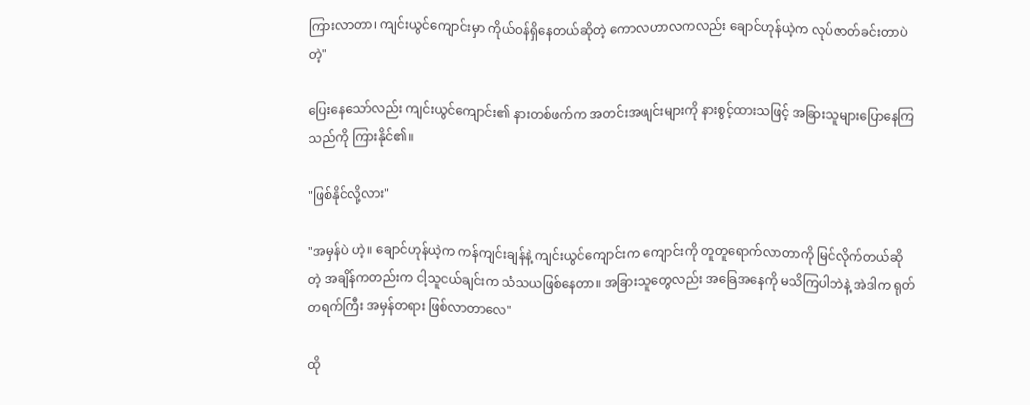ကြားလာတာ၊ ကျင်းယွင်ကျောင်းမှာ ကိုယ်ဝန်ရှိနေတယ်ဆိုတဲ့ ကောလဟာလကလည်း ချောင်ဟုန်ယဲ့က လုပ်ဇာတ်ခင်းတာပဲတဲ့"

ပြေးနေသော်လည်း ကျင်းယွင်ကျောင်း၏ နားတစ်ဖက်က အတင်းအဖျင်းများကို နားစွင့်ထားသဖြင့် အခြားသူများပြောနေကြသည်ကို ကြားနိုင်၏။

"ဖြစ်နိုင်လို့လား"

"အမှန်ပဲ ဟဲ့။ ချောင်ဟုန်ယဲ့က ကန်ကျင်းချန်နဲ့ ကျင်းယွင်ကျောင်းက ကျောင်းကို တူတူရောက်လာတာကို မြင်လိုက်တယ်ဆိုတဲ့ အချိန်ကတည်းက ငါ့သူငယ်ချင်းက သံသယဖြစ်နေတာ။ အခြားသူတွေလည်း အခြေအနေကို မသိကြပါဘဲနဲ့ အဲဒါက ရုတ်တရက်ကြီး အမှန်တရား ဖြစ်လာတာလေ"

ထို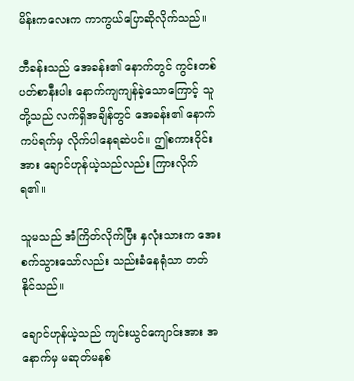မိန်းကလေးက ကာကွယ်ပြောဆိုလိုက်သည်။

ဘီခန်းသည် အေခန်း၏ နောက်တွင် ကွင်းတစ်ပတ်စာနီးပါး နောက်ကျကျန်ခဲ့သောကြောင့် သူတို့သည် လက်ရှိအချိန်တွင် အေခန်း၏ နောက်ကပ်ရက်မှ လိုက်ပါနေရဆဲပင်။ ဤစကားဝိုင်းအား ချောင်ဟုန်ယဲ့သည်လည်း ကြားလိုက်ရ၏။

သူမသည် အံကြိတ်လိုက်ပြီး နှလုံးသားက အေးစက်သွားသော်လည်း သည်းခံနေရုံသာ တတ်နိုင်သည်။

ချောင်ဟုန်ယဲ့သည် ကျင်းယွင်ကျောင်းအား အနောက်မှ မဆုတ်မနစ်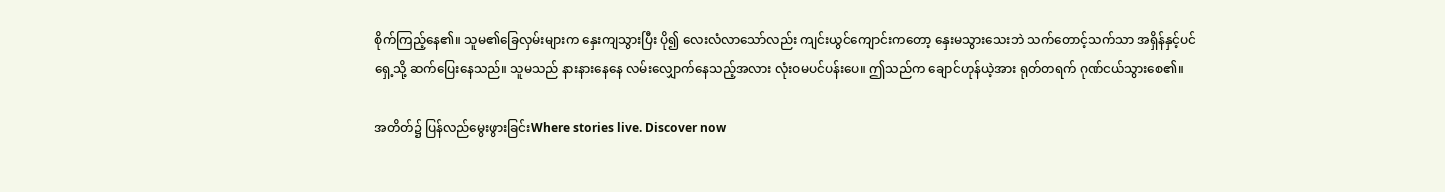စိုက်ကြည့်နေ၏။ သူမ၏ခြေလှမ်းများက နှေးကျသွားပြီး ပို၍ လေးလံလာသော်လည်း ကျင်းယွင်ကျောင်းကတော့ နှေးမသွားသေးဘဲ သက်တောင့်သက်သာ အရှိန်နှင့်ပင် ရှေ့သို့ ဆက်ပြေးနေသည်။ သူမသည် နားနားနေနေ လမ်းလျှောက်နေသည့်အလား လုံးဝမပင်ပန်းပေ။ ဤသည်က ချောင်ဟုန်ယဲ့အား ရုတ်တရက် ဂုဏ်ငယ်သွားစေ၏။

အတိတ်၌ ပြန်လည်မွေးဖွားခြင်းWhere stories live. Discover now